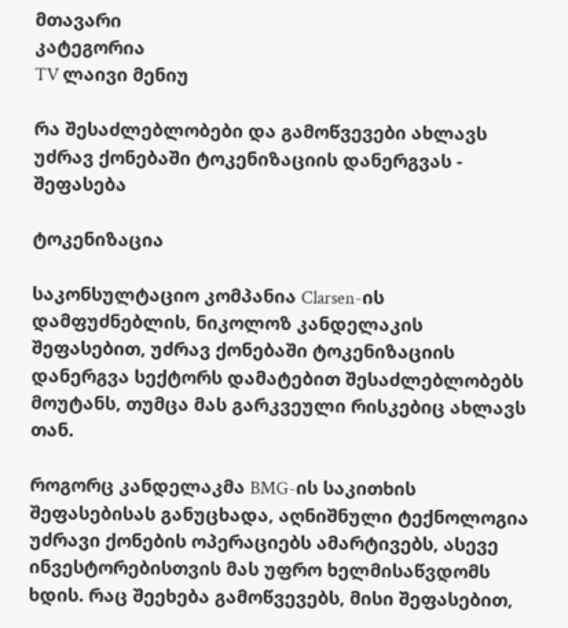მთავარი
კატეგორია
TV ლაივი მენიუ

რა შესაძლებლობები და გამოწვევები ახლავს უძრავ ქონებაში ტოკენიზაციის დანერგვას - შეფასება

ტოკენიზაცია

საკონსულტაციო კომპანია Clarsen-ის დამფუძნებლის, ნიკოლოზ კანდელაკის შეფასებით, უძრავ ქონებაში ტოკენიზაციის დანერგვა სექტორს დამატებით შესაძლებლობებს მოუტანს, თუმცა მას გარკვეული რისკებიც ახლავს თან.

როგორც კანდელაკმა BMG-ის საკითხის შეფასებისას განუცხადა, აღნიშნული ტექნოლოგია უძრავი ქონების ოპერაციებს ამარტივებს, ასევე ინვესტორებისთვის მას უფრო ხელმისაწვდომს ხდის. რაც შეეხება გამოწვევებს, მისი შეფასებით,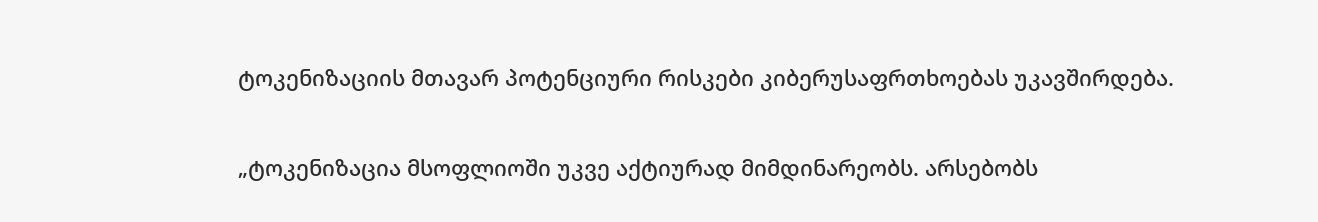ტოკენიზაციის მთავარ პოტენციური რისკები კიბერუსაფრთხოებას უკავშირდება.

„ტოკენიზაცია მსოფლიოში უკვე აქტიურად მიმდინარეობს. არსებობს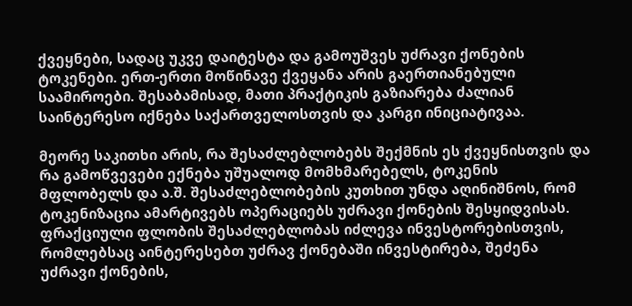ქვეყნები, სადაც უკვე დაიტესტა და გამოუშვეს უძრავი ქონების ტოკენები. ერთ-ერთი მოწინავე ქვეყანა არის გაერთიანებული საამიროები. შესაბამისად, მათი პრაქტიკის გაზიარება ძალიან საინტერესო იქნება საქართველოსთვის და კარგი ინიციატივაა.

მეორე საკითხი არის, რა შესაძლებლობებს შექმნის ეს ქვეყნისთვის და რა გამოწვევები ექნება უშუალოდ მომხმარებელს, ტოკენის მფლობელს და ა.შ. შესაძლებლობების კუთხით უნდა აღინიშნოს, რომ ტოკენიზაცია ამარტივებს ოპერაციებს უძრავი ქონების შესყიდვისას. ფრაქციული ფლობის შესაძლებლობას იძლევა ინვესტორებისთვის, რომლებსაც აინტერესებთ უძრავ ქონებაში ინვესტირება, შეძენა უძრავი ქონების,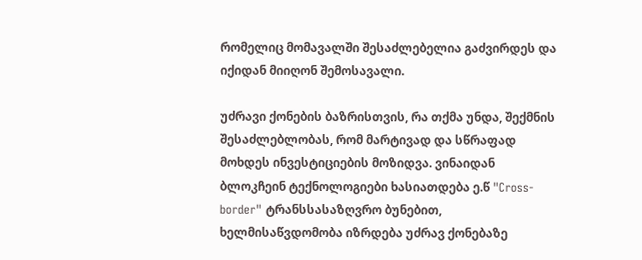რომელიც მომავალში შესაძლებელია გაძვირდეს და იქიდან მიიღონ შემოსავალი.

უძრავი ქონების ბაზრისთვის, რა თქმა უნდა, შექმნის შესაძლებლობას, რომ მარტივად და სწრაფად მოხდეს ინვესტიციების მოზიდვა. ვინაიდან ბლოკჩეინ ტექნოლოგიები ხასიათდება ე.წ "Cross-border" ტრანსსასაზღვრო ბუნებით, ხელმისაწვდომობა იზრდება უძრავ ქონებაზე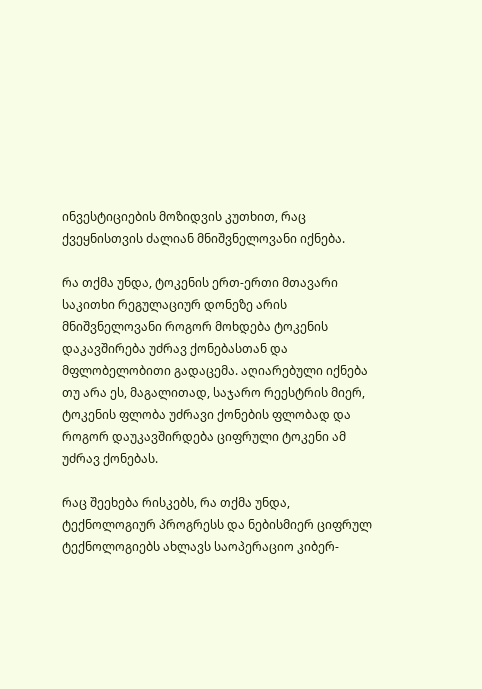ინვესტიციების მოზიდვის კუთხით, რაც ქვეყნისთვის ძალიან მნიშვნელოვანი იქნება.

რა თქმა უნდა, ტოკენის ერთ-ერთი მთავარი საკითხი რეგულაციურ დონეზე არის მნიშვნელოვანი როგორ მოხდება ტოკენის დაკავშირება უძრავ ქონებასთან და მფლობელობითი გადაცემა. აღიარებული იქნება თუ არა ეს, მაგალითად, საჯარო რეესტრის მიერ, ტოკენის ფლობა უძრავი ქონების ფლობად და როგორ დაუკავშირდება ციფრული ტოკენი ამ უძრავ ქონებას.

რაც შეეხება რისკებს, რა თქმა უნდა, ტექნოლოგიურ პროგრესს და ნებისმიერ ციფრულ ტექნოლოგიებს ახლავს საოპერაციო კიბერ-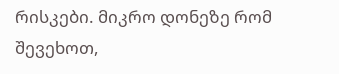რისკები. მიკრო დონეზე რომ შევეხოთ,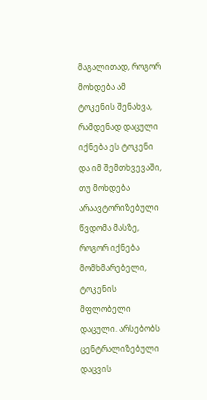მაგალითად, როგორ მოხდება ამ ტოკენის შენახვა, რამდენად დაცული იქნება ეს ტოკენი და იმ შემთხვევაში, თუ მოხდება არაავტორიზებული წვდომა მასზე, როგორ იქნება მომხმარებელი, ტოკენის მფლობელი დაცული. არსებობს ცენტრალიზებული დაცვის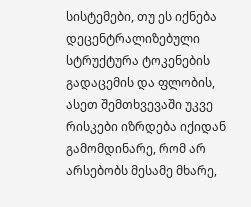სისტემები, თუ ეს იქნება დეცენტრალიზებული სტრუქტურა ტოკენების გადაცემის და ფლობის, ასეთ შემთხვევაში უკვე რისკები იზრდება იქიდან გამომდინარე, რომ არ არსებობს მესამე მხარე,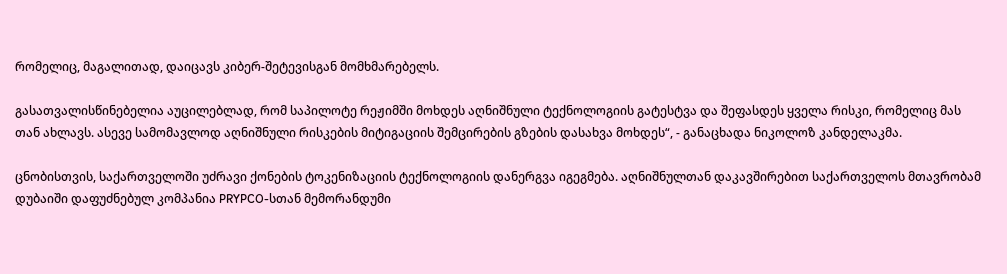რომელიც, მაგალითად, დაიცავს კიბერ-შეტევისგან მომხმარებელს.

გასათვალისწინებელია აუცილებლად, რომ საპილოტე რეჟიმში მოხდეს აღნიშნული ტექნოლოგიის გატესტვა და შეფასდეს ყველა რისკი, რომელიც მას თან ახლავს. ასევე სამომავლოდ აღნიშნული რისკების მიტიგაციის შემცირების გზების დასახვა მოხდეს“, - განაცხადა ნიკოლოზ კანდელაკმა.

ცნობისთვის, საქართველოში უძრავი ქონების ტოკენიზაციის ტექნოლოგიის დანერგვა იგეგმება. აღნიშნულთან დაკავშირებით საქართველოს მთავრობამ დუბაიში დაფუძნებულ კომპანია PRYPCO-სთან მემორანდუმი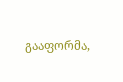გააფორმა,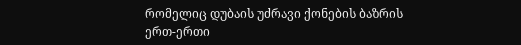რომელიც დუბაის უძრავი ქონების ბაზრის ერთ-ერთი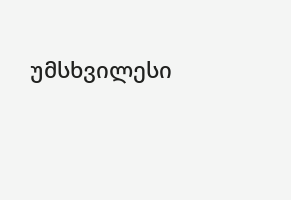უმსხვილესი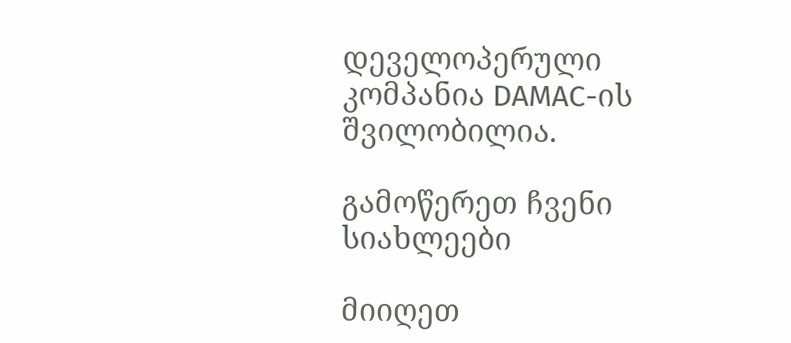დეველოპერული კომპანია DAMAC-ის შვილობილია.

გამოწერეთ ჩვენი სიახლეები

მიიღეთ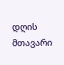დღის მთავარი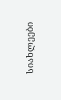სიახლეები